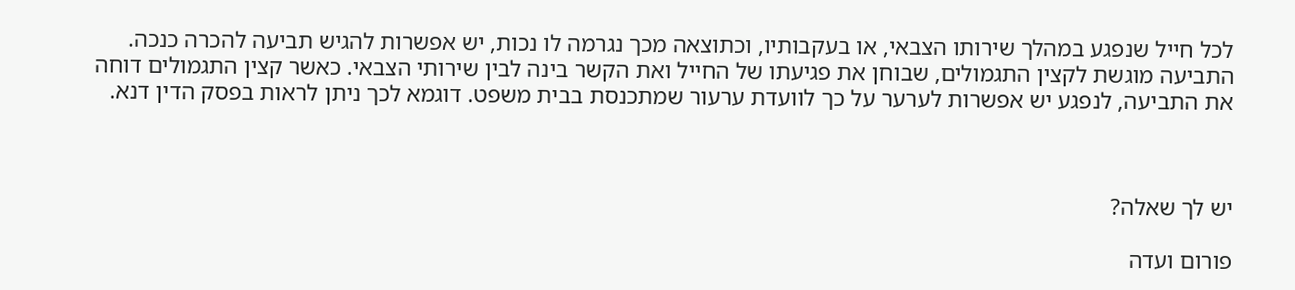לכל חייל שנפגע במהלך שירותו הצבאי, או בעקבותיו, וכתוצאה מכך נגרמה לו נכות, יש אפשרות להגיש תביעה להכרה כנכה. התביעה מוגשת לקצין התגמולים, שבוחן את פגיעתו של החייל ואת הקשר בינה לבין שירותי הצבאי. כאשר קצין התגמולים דוחה את התביעה, לנפגע יש אפשרות לערער על כך לוועדת ערעור שמתכנסת בבית משפט. דוגמא לכך ניתן לראות בפסק הדין דנא.



יש לך שאלה?

פורום ועדה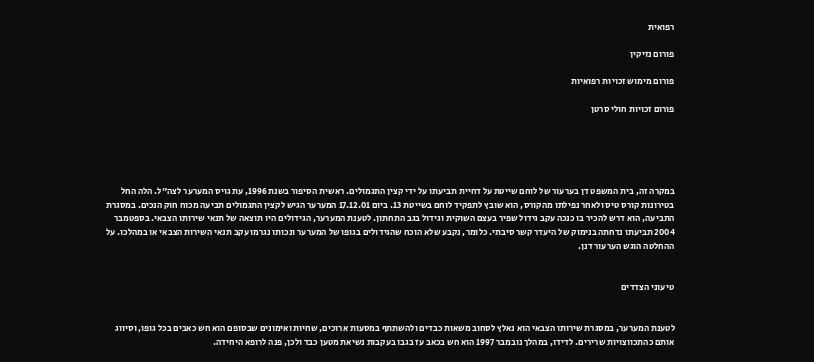רפואית

פורום נזיקין

פורום מימוש זכויות רפואיות

פורום זכויות חולי סרטן





במקרה זה, בית המשפט דן בערעור של לוחם שייטת על דחיית תביעתו על ידי קצין התגמולים. ראשית הסיפור בשנת 1996, עת גויס המערער לצה"ל. הלה החל בטירונות קורס טיס ולאחר נפילתו מהקורס, הוא שובץ לתפקיד לוחם בשייטת 13. ביום 17.12.01 המערער הגיש לקצין התגמולים תביעה מכוח חוק הנכים. במסגרת התביעה, הוא דרש להכיר בו כנכה עקב גידול שפיר בעצם השוקית וגידול בגב התחתון. לטענת המערער, הגידולים היו תוצאה של תנאי שירותו הצבאי. בספטמבר 2004 תביעתו נדחתה בנימוק של היעדר קשר סיבתי. כלומר, נקבע שלא הוכח שהגידולים בגופו של המערער ונכותו נגרמו עקב תנאי השירות הצבאי או במהלכו. על ההחלטה הוגש הערעור דנן.


טיעוני הצדדים


לטענת המערער, במסגרת שירותו הצבאי הוא נאלץ לסחוב משאות כבדים ולהשתתף במסעות ארוכים, שחיות ואימונים שבסופם הוא חש כאבים בכל גופו, וסיווג אותם כהתכווצויות שרירים. לדידו, במהלך נובמבר 1997 הוא חש בכאב עז בגבו בעקבות נשיאת מטען כבד ולכן, פנה לרופא היחידה.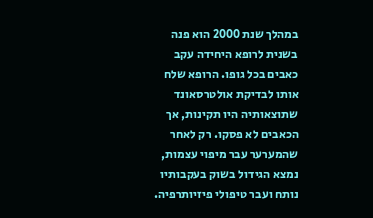במהלך שנת 2000 הוא פנה בשנית לרופא היחידה עקב כאבים בכל גופו. הרופא שלח אותו לבדיקת אולטרסאונד שתוצאותיה היו תקינות, אך הכאבים לא פסקו. רק לאחר שהמערער עבר מיפוי עצמות, נמצא הגידול בשוק בעקבותיו נותח ועבר טיפולי פיזיותרפיה.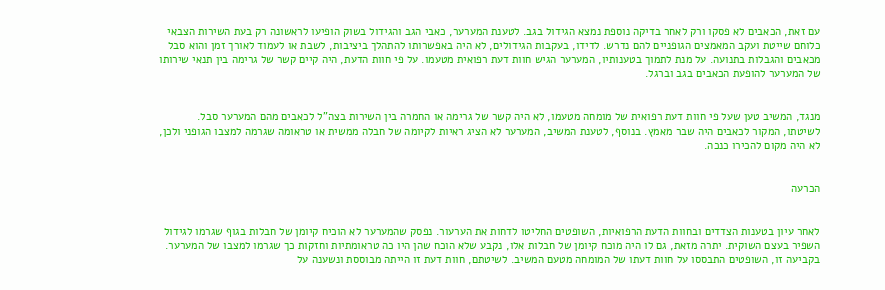עם זאת, הכאבים לא פסקו ורק לאחר בדיקה נוספת נמצא הגידול בגב. לטענת המערער, כאבי הגב והגידול בשוק הופיעו לראשונה רק בעת השירות הצבאי כלוחם שייטת ועקב המאמצים הגופניים להם נדרש. לדידו, בעקבות הגידולים, לא היה באפשרותו להתהלך ביציבות, לשבת או לעמוד לאורך זמן והוא סבל מכאבים והגבלות בתנועה. על מנת לתמוך בטענותיו, המערער הגיש חוות דעת רפואית מטעמו. על פי חוות הדעת, היה קיים קשר של גרימה בין תנאי שירותו של המערער להופעת הכאבים בגב וברגל.


מנגד, המשיב טען שעל פי חוות דעת רפואית של מומחה מטעמו, לא היה קשר של גרימה או החמרה בין השירות בצה"ל לכאבים מהם המערער סבל. לשיטתו, המקור לכאבים היה שבר מאמץ. בנוסף, לטענת המשיב, המערער לא הציג ראיות לקיומה של חבלה ממשית או טראומה שגרמה למצבו הגופני ולכן, לא היה מקום להכירו כנכה.


הכרעה


לאחר עיון בטענות הצדדים ובחוות הדעת הרפואיות, השופטים החליטו לדחות את הערעור. נפסק שהמערער לא הוכיח קיומן של חבלות בגוף שגרמו לגידול השפיר בעצם השוקית. יתרה מזאת, גם לו היה מוכח קיומן של חבלות אלו, נקבע שלא הוכח שהן היו כה טראומתיות וחזקות כך שגרמו למצבו של המערער. בקביעה זו, השופטים התבססו על חוות דעתו של המומחה מטעם המשיב. לשיטתם, חוות דעת זו הייתה מבוססת ונשענה על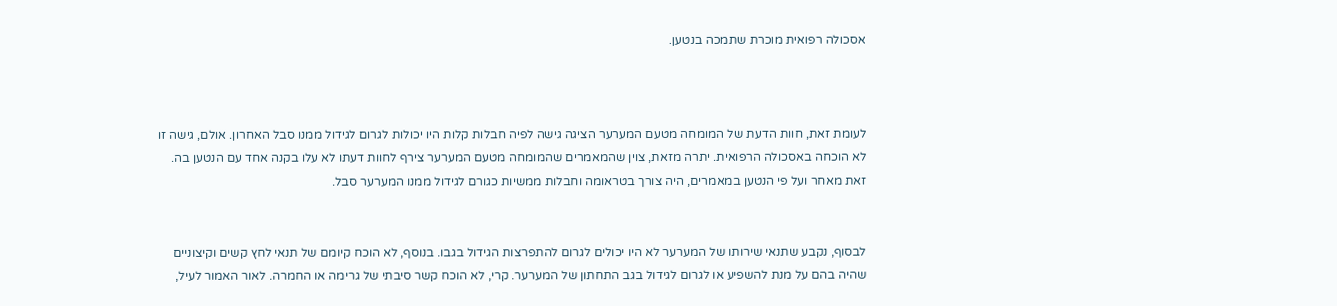אסכולה רפואית מוכרת שתמכה בנטען.



לעומת זאת, חוות הדעת של המומחה מטעם המערער הציגה גישה לפיה חבלות קלות היו יכולות לגרום לגידול ממנו סבל האחרון. אולם, גישה זו לא הוכחה באסכולה הרפואית. יתרה מזאת, צוין שהמאמרים שהמומחה מטעם המערער צירף לחוות דעתו לא עלו בקנה אחד עם הנטען בה. זאת מאחר ועל פי הנטען במאמרים, היה צורך בטראומה וחבלות ממשיות כגורם לגידול ממנו המערער סבל.


לבסוף, נקבע שתנאי שירותו של המערער לא היו יכולים לגרום להתפרצות הגידול בגבו. בנוסף, לא הוכח קיומם של תנאי לחץ קשים וקיצוניים שהיה בהם על מנת להשפיע או לגרום לגידול בגב התחתון של המערער. קרי, לא הוכח קשר סיבתי של גרימה או החמרה. לאור האמור לעיל,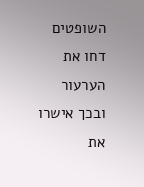השופטים דחו את הערעור ובכך אישרו את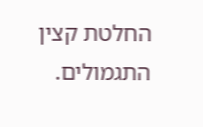החלטת קצין התגמולים.